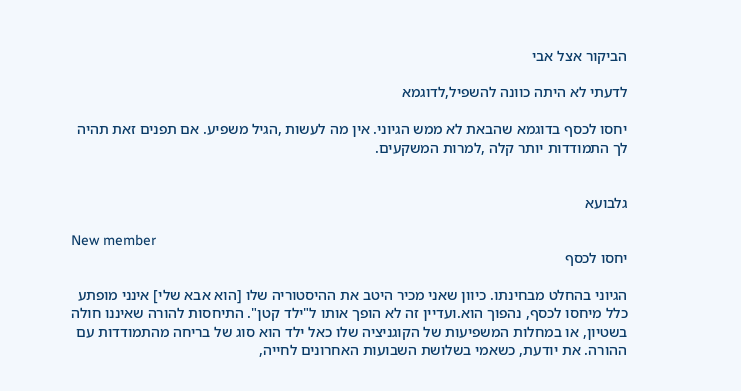הביקור אצל אבי

לדעתי לא היתה כוונה להשפיל,לדוגמא

יחסו לכסף בדוגמא שהבאת לא ממש הגיוני. אין מה לעשות ,הגיל משפיע. אם תפנים זאת תהיה לך התמודדות יותר קלה ,למרות המשקעים.


גלבועא

New member
יחסו לכסף

הגיוני בהחלט מבחינתו. כיוון שאני מכיר היטב את ההיסטוריה שלו [הוא אבא שלי] אינני מופתע כלל מיחסו לכסף, נהפוך הוא.ועדיין זה לא הופך אותו ל"ילד קטן". התיחסות להורה שאיננו חולה בשטיון, או במחלות המשפיעות של הקוגניציה שלו כאל ילד הוא סוג של בריחה מהתמודדות עם ההורה. את יודעת, כשאמי בשלושת השבועות האחרונים לחייה,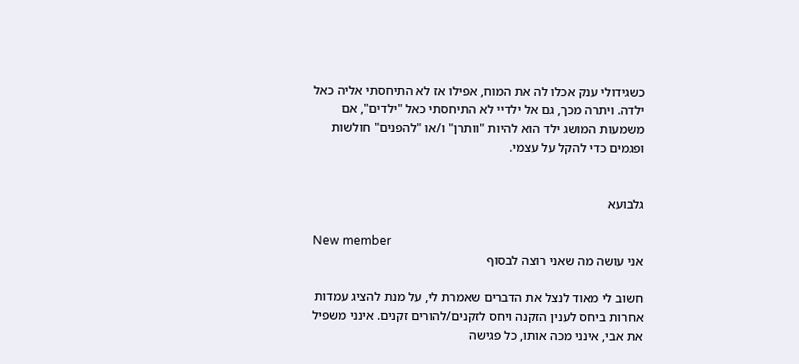כשגידולי ענק אכלו לה את המוח, אפילו אז לא התיחסתי אליה כאל ילדה. ויתרה מכך, גם אל ילדיי לא התיחסתי כאל "ילדים", אם משמעות המושג ילד הוא להיות "וותרן" ו/או "להפנים" חולשות ופגמים כדי להקל על עצמי.


גלבועא

New member
אני עושה מה שאני רוצה לבסוף

חשוב לי מאוד לנצל את הדברים שאמרת לי, על מנת להציג עמדות אחרות ביחס לענין הזקנה ויחס לזקנים/להורים זקנים. אינני משפיל את אבי, אינני מכה אותו, כל פגישה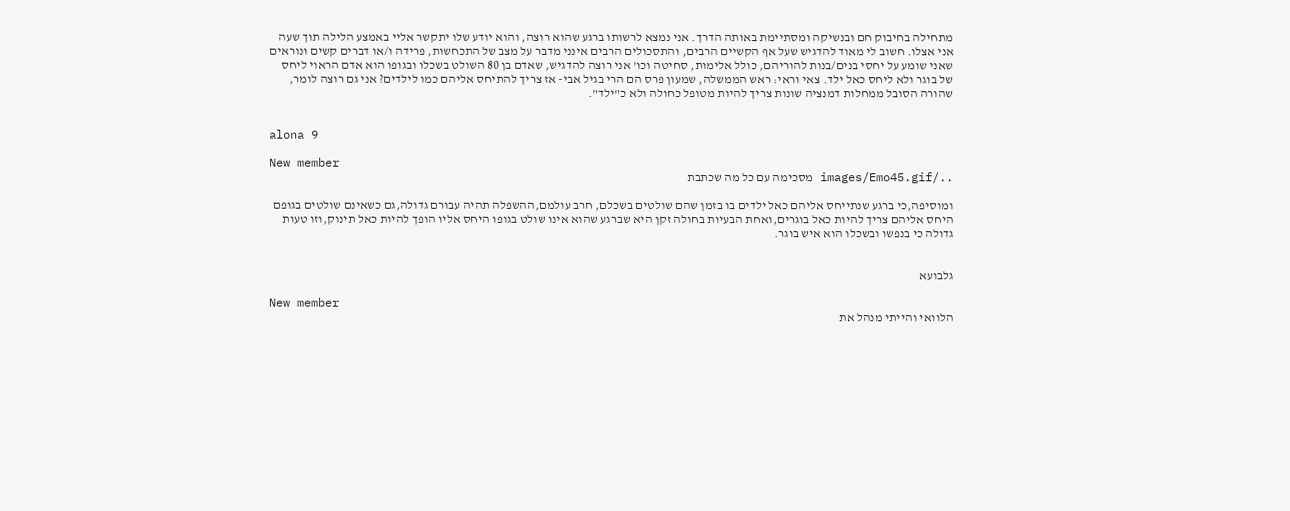מתחילה בחיבוק חם ובנשיקה ומסתיימת באותה הדרך. אני נמצא לרשותו ברגע שהוא רוצה, והוא יודע שלו יתקשר אליי באמצע הלילה תוך שעה אני אצלו. חשוב לי מאוד להדגיש שעל אף הקשיים הרבים, והתסכולים הרבים אינני מדבר על מצב של התכחשות, פרידה ו/או דברים קשים ונוראים שאני שומע על יחסי בנים/בנות להוריהם, כולל אלימות, סחיטה וכו' אני רוצה להדגיש, שאדם בן 80 השולט בשכלו ובגופו הוא אדם הראוי ליחס של בוגר ולא ליחס כאל ילד. צאי וראי: ראש הממשלה, שמעון פרס הם הרי בגיל אבי- אז צריך להתיחס אליהם כמו לילדים? אני גם רוצה לומר, שהורה הסובל ממחלות דמנציה שונות צריך להיות מטופל כחולה ולא כ"ילד".


alona 9

New member
../images/Emo45.gif מסכימה עם כל מה שכתבת

ומוסיפה,כי ברגע שנתייחס אליהם כאל ילדים בו בזמן שהם שולטים בשכלם, חרב עולמם,ההשפלה תהיה עבורם גדולה,גם כשאינם שולטים בגופם היחס אליהם צריך להיות כאל בוגרים,ואחת הבעיות בחולה זקן היא שברגע שהוא אינו שולט בגופו היחס אליו הופך להיות כאל תינוק,וזו טעות גדולה כי בנפשו ובשכלו הוא איש בוגר.


גלבועא

New member
הלוואי והייתי מנהל את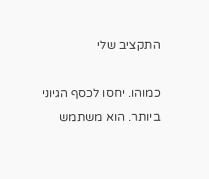התקציב שלי

כמוהו. יחסו לכסף הגיוני ביותר. הוא משתמש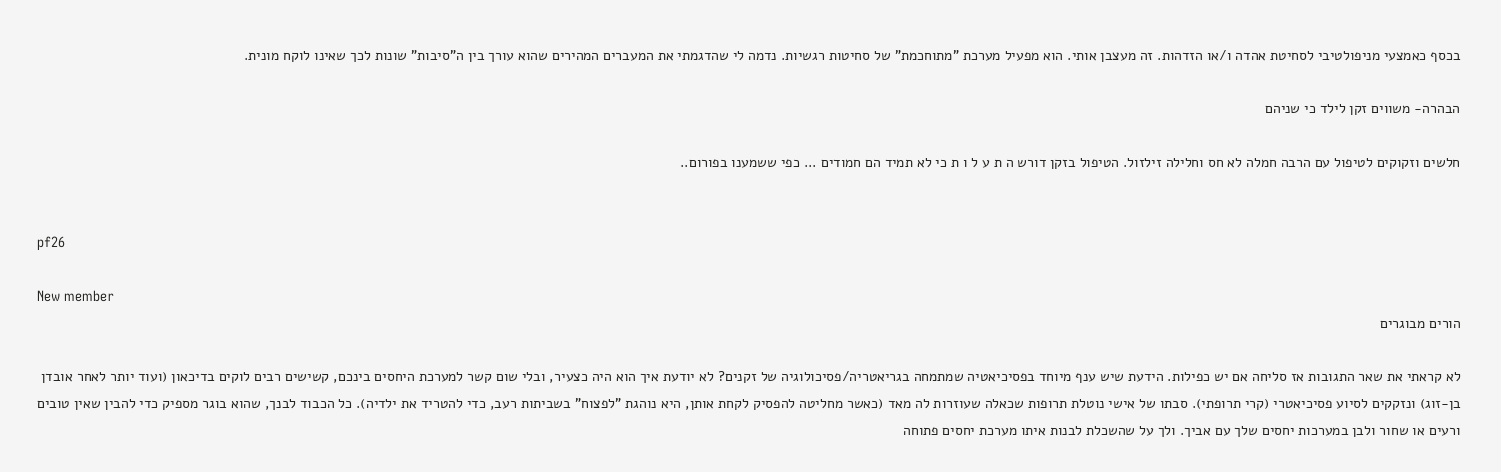בכסף כאמצעי מניפולטיבי לסחיטת אהדה ו/או הזדהות. זה מעצבן אותי. הוא מפעיל מערכת "מתוחכמת" של סחיטות רגשיות. נדמה לי שהדגמתי את המעברים המהירים שהוא עורך בין ה"סיבות" שונות לכך שאינו לוקח מונית.

הבהרה- משווים זקן לילד כי שניהם

חלשים וזקוקים לטיפול עם הרבה חמלה לא חס וחלילה זילזול. הטיפול בזקן דורש ה ת ע ל ו ת כי לא תמיד הם חמודים ... כפי ששמענו בפורום..


pf26

New member
הורים מבוגרים

לא קראתי את שאר התגובות אז סליחה אם יש כפילות. הידעת שיש ענף מיוחד בפסיכיאטיה שמתמחה בגריאטריה/פסיכולוגיה של זקנים? לא יודעת איך הוא היה כצעיר, ובלי שום קשר למערכת היחסים בינכם, קשישים רבים לוקים בדיכאון (ועוד יותר לאחר אובדן בן-זוג) ונזקקים לסיוע פסיכיאטרי (קרי תרופתי). סבתו של אישי נוטלת תרופות שכאלה שעוזרות לה מאד (כאשר מחליטה להפסיק לקחת אותן, היא נוהגת "לפצוח" בשביתות רעב, כדי להטריד את ילדיה). כל הכבוד לבנך, שהוא בוגר מספיק כדי להבין שאין טובים ורעים או שחור ולבן במערכות יחסים שלך עם אביך. ולך על שהשכלת לבנות איתו מערכת יחסים פתוחה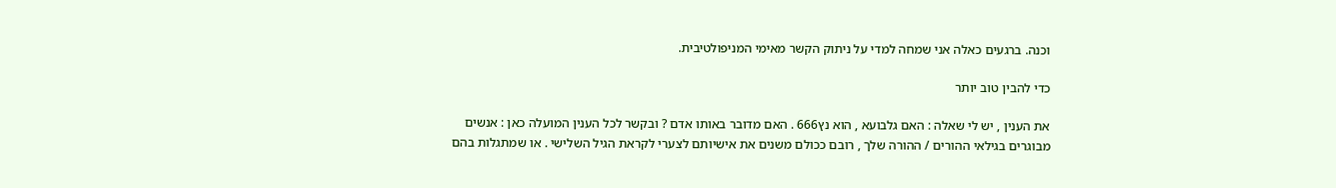וכנה. ברגעים כאלה אני שמחה למדי על ניתוק הקשר מאימי המניפולטיבית.

כדי להבין טוב יותר

את הענין , יש לי שאלה : האם גלבועא , הוא נץ666 . האם מדובר באותו אדם ? ובקשר לכל הענין המועלה כאן : אנשים מבוגרים בגילאי ההורים / ההורה שלך , רובם ככולם משנים את אישיותם לצערי לקראת הגיל השלישי . או שמתגלות בהם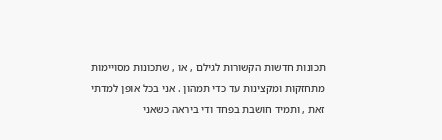תכונות חדשות הקשורות לגילם , או , שתכונות מסויימות מתחזקות ומקצינות עד כדי תמהון . אני בכל אופן למדתי זאת , ותמיד חושבת בפחד ודי ביראה כשאני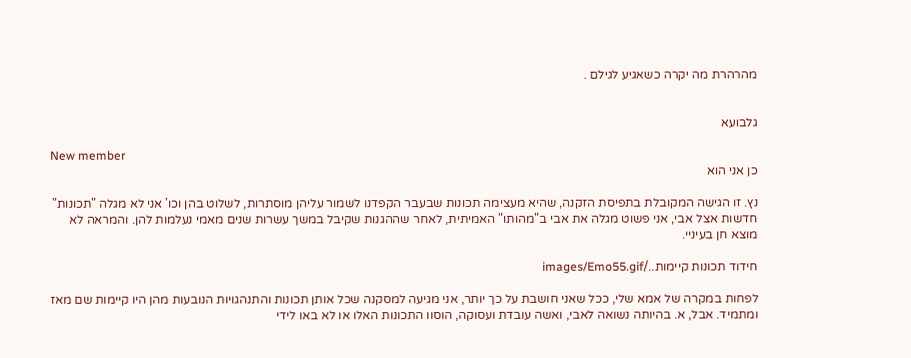מהרהרת מה יקרה כשאגיע לגילם .


גלבועא

New member
כן אני הוא

נץ. זו הגישה המקובלת בתפיסת הזקנה, שהיא מעצימה תכונות שבעבר הקפדנו לשמור עליהן מוסתרות, לשלוט בהן וכו' אני לא מגלה "תכונות" חדשות אצל אבי, אני פשוט מגלה את אבי ב"מהותו" האמיתית, לאחר שההגנות שקיבל במשך עשרות שנים מאמי נעלמות להן. והמראה לא מוצא חן בעיניי.

חידוד תכונות קיימות../images/Emo55.gif

לפחות במקרה של אמא שלי, ככל שאני חושבת על כך יותר, אני מגיעה למסקנה שכל אותן תכונות והתנהגויות הנובעות מהן היו קיימות שם מאז ומתמיד. אבל, א. בהיותה נשואה לאבי, ואשה עובדת ועסוקה, הוסוו התכונות האלו או לא באו לידי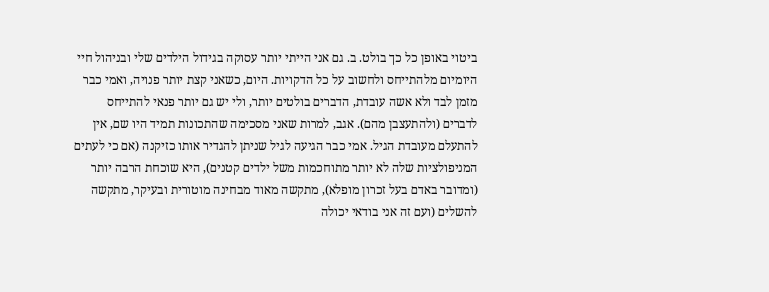ביטוי באופן כל כך בולט. ב. גם אני הייתי יותר עסוקה בגידול הילדים שלי ובניהול חיי היומיום מלהתייחס ולחשוב על כל הדקויות. היום, כשאני קצת יותר פנויה, ואמי כבר מזמן לבד ולא אשה עובדת, הדברים בולטים יותר, ולי יש גם יותר פנאי להתייחס לדברים (ולהתעצבן מהם). אגב, למרות שאני מסכימה שהתכונות תמיד היו שם, אין להתעלם מעובדת הגיל. אמי כבר הגיעה לגיל שניתן להגדיר אותו כזיקנה (אם כי לעתים המניפולציות שלה לא יותר מתוחכמות משל ילדים קטנים), היא שוכחת הרבה יותר (ומדובר באדם בעל זכרון מופלא), מתקשה מאוד מבחינה מוטורית ובעיקר, מתקשה להשלים (ועם זה אני בודאי יכולה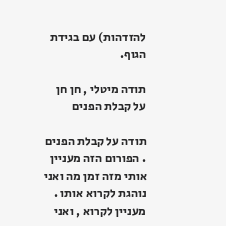להזדהות) עם בגידת הגוף.

תודה מיטלי , חן חן על קבלת הפנים

תודה על קבלת הפנים . הפורום הזה מעניין אותי מזה זמן מה ואני נוהגת לקרוא אותו . מעניין לקרוא , ואני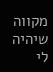מקווה שיהיה לי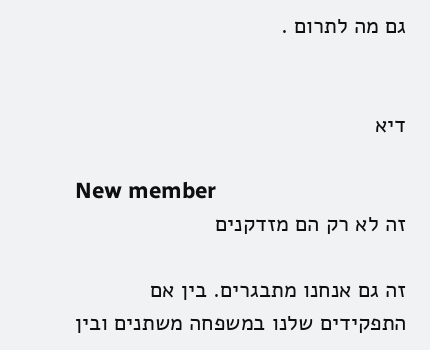גם מה לתרום .


דיא

New member
זה לא רק הם מזדקנים

זה גם אנחנו מתבגרים. בין אם התפקידים שלנו במשפחה משתנים ובין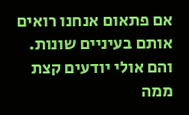אם פתאום אנחנו רואים אותם בעיניים שונות. והם אולי יודעים קצת ממה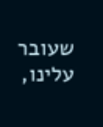שעובר עלינו,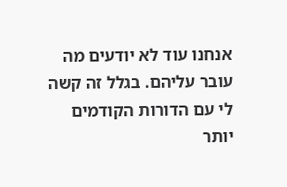אנחנו עוד לא יודעים מה עובר עליהם. בגלל זה קשה לי עם הדורות הקודמים יותר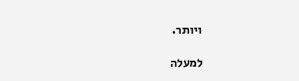ויותר.

למעלה